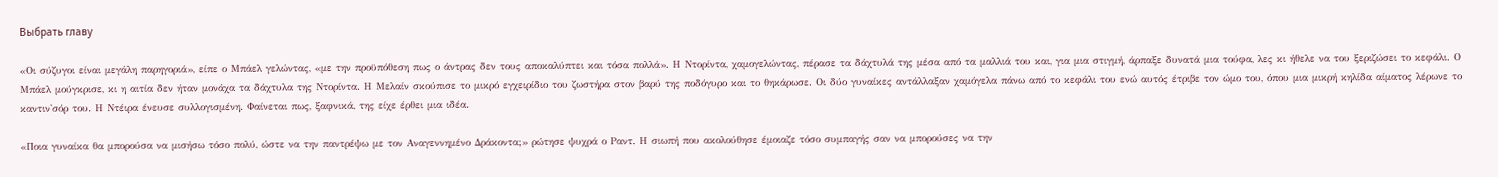Выбрать главу

«Οι σύζυγοι είναι μεγάλη παρηγοριά», είπε ο Μπάελ γελώντας, «με την προϋπόθεση πως ο άντρας δεν τους αποκαλύπτει και τόσα πολλά». Η Ντορίντα, χαμογελώντας, πέρασε τα δάχτυλά της μέσα από τα μαλλιά του και, για μια στιγμή, άρπαξε δυνατά μια τούφα, λες κι ήθελε να του ξεριζώσει το κεφάλι. Ο Μπάελ μούγκρισε, κι η αιτία δεν ήταν μονάχα τα δάχτυλα της Ντορίντα. Η Μελαίν σκούπισε το μικρό εγχειρίδιο του ζωστήρα στον βαρύ της ποδόγυρο και το θηκάρωσε. Οι δύο γυναίκες αντάλλαξαν χαμόγελα πάνω από το κεφάλι του ενώ αυτός έτριβε τον ώμο του, όπου μια μικρή κηλίδα αίματος λέρωνε το καντιν'σόρ του. Η Ντέιρα ένευσε συλλογισμένη. Φαίνεται πως, ξαφνικά, της είχε έρθει μια ιδέα.

«Ποια γυναίκα θα μπορούσα να μισήσω τόσο πολύ, ώστε να την παντρέψω με τον Αναγεννημένο Δράκοντα;» ρώτησε ψυχρά ο Ραντ. Η σιωπή που ακολούθησε έμοιαζε τόσο συμπαγής σαν να μπορούσες να την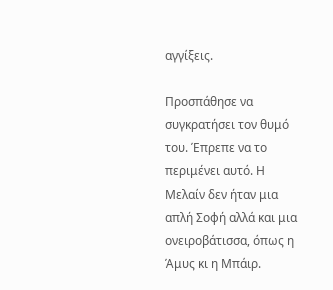αγγίξεις.

Προσπάθησε να συγκρατήσει τον θυμό του. Έπρεπε να το περιμένει αυτό. Η Μελαίν δεν ήταν μια απλή Σοφή αλλά και μια ονειροβάτισσα, όπως η Άμυς κι η Μπάιρ.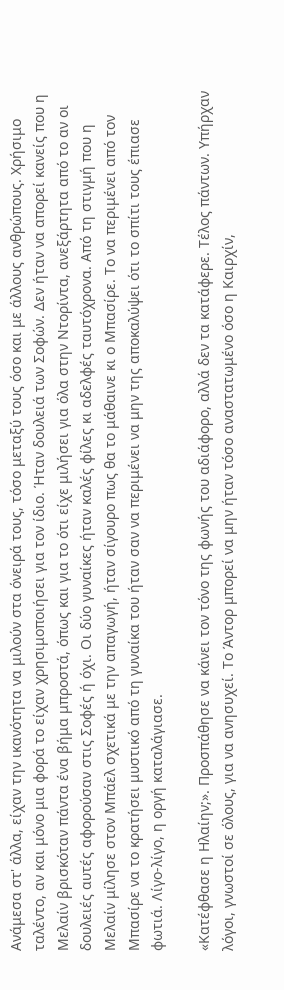Ανάμεσα στ' άλλα, είχαν την ικανότητα να μιλούν στα όνειρά τους, τόσο μεταξύ τους όσο και με άλλους ανθρώπους. Χρήσιμο ταλέντο, αν και μόνο μια φορά το είχαν χρησιμοποιήσει για τον ίδιο. Ήταν δουλειά των Σοφών. Δεν ήταν να απορεί κανείς που η Μελαίν βρισκόταν πάντα ένα βήμα μπροστά, όπως και για το ότι είχε μιλήσει για όλα στην Ντορίντα, ανεξάρτητα από το αν οι δουλειές αυτές αφορούσαν στις Σοφές ή όχι. Οι δύο γυναίκες ήταν καλές φίλες κι αδελφές ταυτόχρονα. Από τη στιγμή που η Μελαίν μίλησε στον Μπάελ σχετικά με την απαγωγή, ήταν σίγουρο πως θα το μάθαινε κι ο Μπασίρε. Το να περιμένει από τον Μπασίρε να το κρατήσει μυστικό από τη γυναίκα του ήταν σαν να περιμένει να μην της αποκαλύψει ότι το σπίτι τους έπιασε φωτιά. Λίγο-λίγο, η οργή καταλάγιασε.

«Κατέφθασε η Ηλαίην;». Προσπάθησε να κάνει τον τόνο της φωνής του αδιάφορο, αλλά δεν τα κατάφερε. Τέλος πάντων. Υπήρχαν λόγοι, γνωστοί σε όλους, για να ανησυχεί. Το Άντορ μπορεί να μην ήταν τόσο αναστατωμένο όσο η Καιρχίν,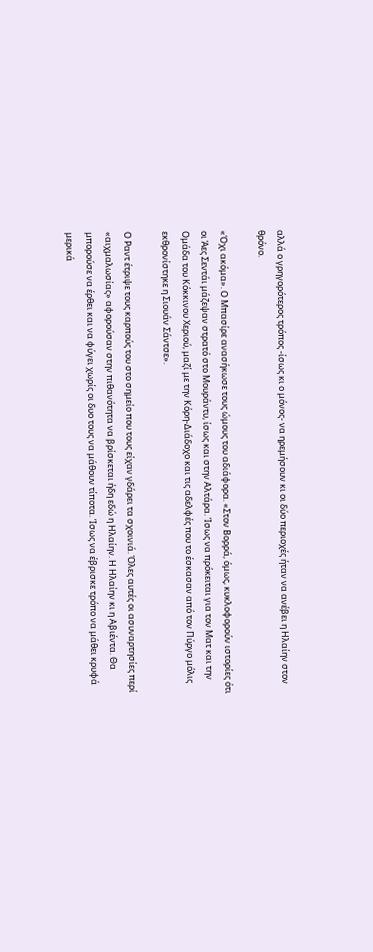αλλά ο γρηγορότερος τρόπος -ίσως κι ο μόνος- να ηρεμήσουν κι οι δύο περιοχές ήταν να ανέβει η Ηλαίην στον θρόνο.

«Όχι ακόμα». Ο Μπασίρε ανασήκωσε τους ώμους του αδιάφορα. «Στον Βορρά, όμως, κυκλοφορούν ιστορίες ότι οι Άες Σεντάι μάζεψαν στρατό στο Μουράντυ, ίσως και στην Αλτάρα. Ίσως να πρόκειται για τον Ματ και την Ομάδα του Κόκκινου Χεριού, μαζί με την Κόρη-Διάδοχο και τις αδελφές που το έσκασαν από τον Πύργο μόλις εκθρονίστηκε η Σιουάν Σάντσε».

Ο Ραντ έτριψε τους καρπούς του στο σημείο που τους είχαν γδάρει τα σχοινιά. Όλες αυτές οι ασυναρτησίες περί «αιχμαλωσίας» αφορούσαν στην πιθανότητα να βρίσκεται ήδη εδώ η Ηλαίην. Η Ηλαίην κι η Αβιέντα. Θα μπορούσε να έρθει και να φύγει χωρίς οι δυο τους να μάθουν τίποτα. Ίσως να έβρισκε τρόπο να μάθει κρυφά μερικά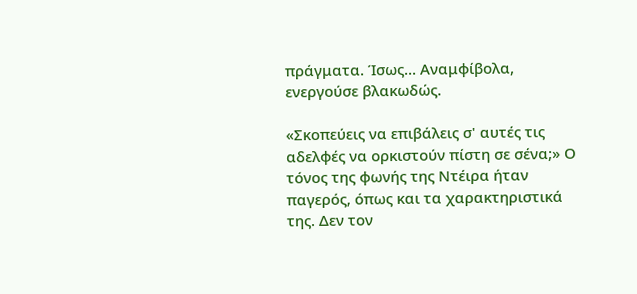πράγματα. Ίσως... Αναμφίβολα, ενεργούσε βλακωδώς.

«Σκοπεύεις να επιβάλεις σ' αυτές τις αδελφές να ορκιστούν πίστη σε σένα;» Ο τόνος της φωνής της Ντέιρα ήταν παγερός, όπως και τα χαρακτηριστικά της. Δεν τον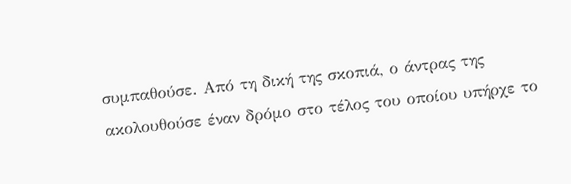συμπαθούσε. Από τη δική της σκοπιά, ο άντρας της ακολουθούσε έναν δρόμο στο τέλος του οποίου υπήρχε το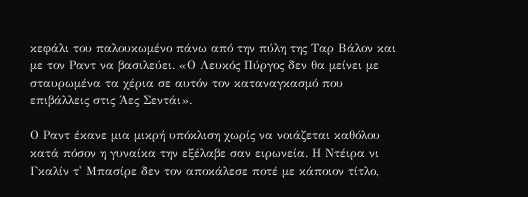κεφάλι του παλουκωμένο πάνω από την πύλη της Ταρ Βάλον και με τον Ραντ να βασιλεύει. «Ο Λευκός Πύργος δεν θα μείνει με σταυρωμένα τα χέρια σε αυτόν τον καταναγκασμό που επιβάλλεις στις Άες Σεντάι».

Ο Ραντ έκανε μια μικρή υπόκλιση χωρίς να νοιάζεται καθόλου κατά πόσον η γυναίκα την εξέλαβε σαν ειρωνεία. Η Ντέιρα νι Γκαλίν τ' Μπασίρε δεν τον αποκάλεσε ποτέ με κάποιον τίτλο,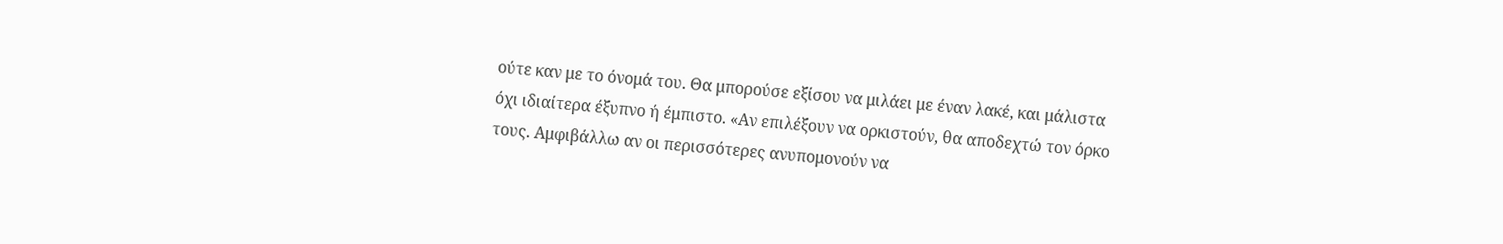ούτε καν με το όνομά του. Θα μπορούσε εξίσου να μιλάει με έναν λακέ, και μάλιστα όχι ιδιαίτερα έξυπνο ή έμπιστο. «Αν επιλέξουν να ορκιστούν, θα αποδεχτώ τον όρκο τους. Αμφιβάλλω αν οι περισσότερες ανυπομονούν να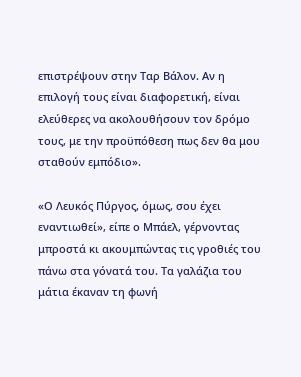επιστρέψουν στην Ταρ Βάλον. Αν η επιλογή τους είναι διαφορετική, είναι ελεύθερες να ακολουθήσουν τον δρόμο τους, με την προϋπόθεση πως δεν θα μου σταθούν εμπόδιο».

«Ο Λευκός Πύργος, όμως, σου έχει εναντιωθεί», είπε ο Μπάελ, γέρνοντας μπροστά κι ακουμπώντας τις γροθιές του πάνω στα γόνατά του. Τα γαλάζια του μάτια έκαναν τη φωνή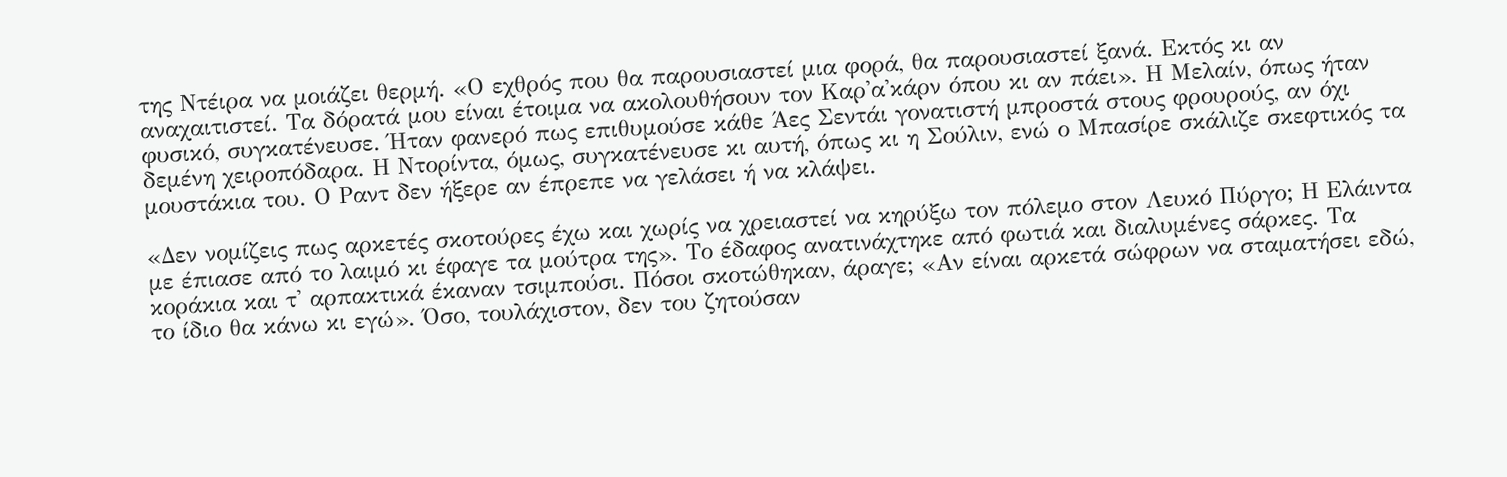της Ντέιρα να μοιάζει θερμή. «Ο εχθρός που θα παρουσιαστεί μια φορά, θα παρουσιαστεί ξανά. Εκτός κι αν αναχαιτιστεί. Τα δόρατά μου είναι έτοιμα να ακολουθήσουν τον Καρ'α'κάρν όπου κι αν πάει». Η Μελαίν, όπως ήταν φυσικό, συγκατένευσε. Ήταν φανερό πως επιθυμούσε κάθε Άες Σεντάι γονατιστή μπροστά στους φρουρούς, αν όχι δεμένη χειροπόδαρα. Η Ντορίντα, όμως, συγκατένευσε κι αυτή, όπως κι η Σούλιν, ενώ ο Μπασίρε σκάλιζε σκεφτικός τα μουστάκια του. Ο Ραντ δεν ήξερε αν έπρεπε να γελάσει ή να κλάψει.

«Δεν νομίζεις πως αρκετές σκοτούρες έχω και χωρίς να χρειαστεί να κηρύξω τον πόλεμο στον Λευκό Πύργο; Η Ελάιντα με έπιασε από το λαιμό κι έφαγε τα μούτρα της». Το έδαφος ανατινάχτηκε από φωτιά και διαλυμένες σάρκες. Τα κοράκια και τ' αρπακτικά έκαναν τσιμπούσι. Πόσοι σκοτώθηκαν, άραγε; «Αν είναι αρκετά σώφρων να σταματήσει εδώ, το ίδιο θα κάνω κι εγώ». Όσο, τουλάχιστον, δεν του ζητούσαν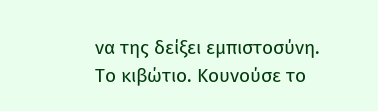να της δείξει εμπιστοσύνη. Το κιβώτιο. Κουνούσε το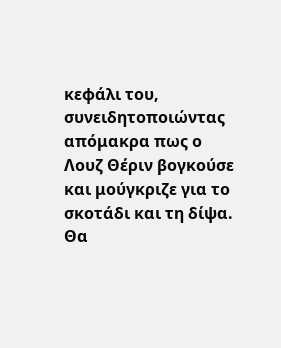κεφάλι του, συνειδητοποιώντας απόμακρα πως ο Λουζ Θέριν βογκούσε και μούγκριζε για το σκοτάδι και τη δίψα. Θα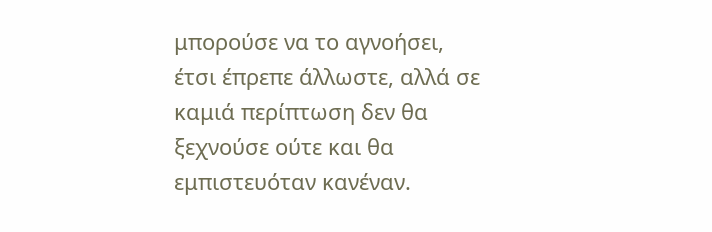μπορούσε να το αγνοήσει, έτσι έπρεπε άλλωστε, αλλά σε καμιά περίπτωση δεν θα ξεχνούσε ούτε και θα εμπιστευόταν κανέναν.